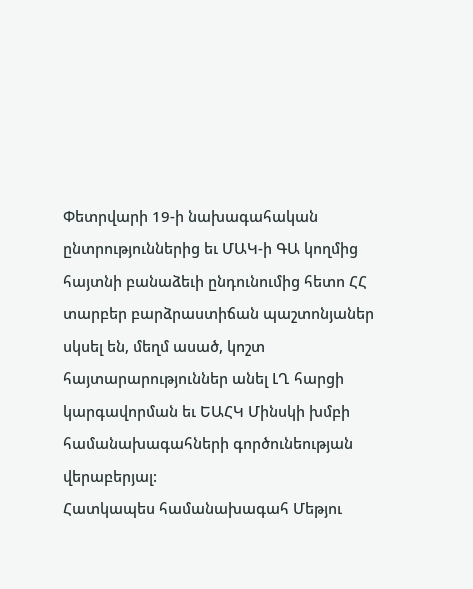Փետրվարի 19-ի նախագահական ընտրություններից եւ ՄԱԿ-ի ԳԱ կողմից հայտնի բանաձեւի ընդունումից հետո ՀՀ տարբեր բարձրաստիճան պաշտոնյաներ սկսել են, մեղմ ասած, կոշտ հայտարարություններ անել ԼՂ հարցի կարգավորման եւ ԵԱՀԿ Մինսկի խմբի համանախագահների գործունեության վերաբերյալ:
Հատկապես համանախագահ Մեթյու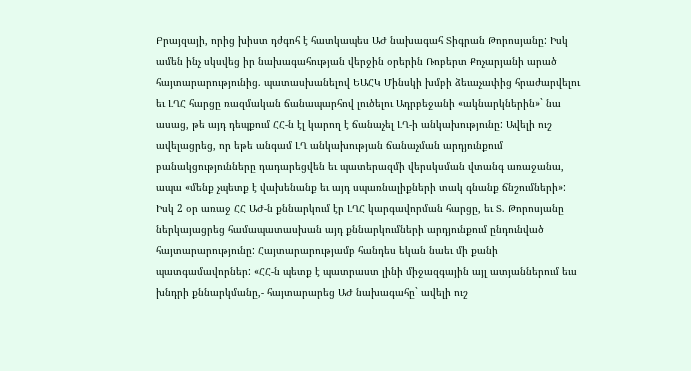Բրայզայի, որից խիստ դժգոհ է հատկապես ԱԺ նախագահ Տիգրան Թորոսյանը: Իսկ ամեն ինչ սկսվեց իր նախագահության վերջին օրերին Ռոբերտ Քոչարյանի արած հայտարարությունից. պատասխանելով ԵԱՀԿ Մինսկի խմբի ձեւաչափից հրաժարվելու եւ ԼՂՀ հարցը ռազմական ճանապարհով լուծելու Ադրբեջանի «ակնարկներին»` նա ասաց, թե այդ դեպքում ՀՀ-ն էլ կարող է ճանաչել ԼՂ-ի անկախությունը: Ավելի ուշ ավելացրեց, որ եթե անգամ ԼՂ անկախության ճանաչման արդյունքում բանակցությունները դադարեցվեն եւ պատերազմի վերսկսման վտանգ առաջանա, ապա «մենք չպետք է վախենանք եւ այդ սպառնալիքների տակ գնանք ճնշումների»: Իսկ 2 օր առաջ ՀՀ ԱԺ-ն քննարկում էր ԼՂՀ կարգավորման հարցը, եւ Տ. Թորոսյանը ներկայացրեց համապատասխան այդ քննարկումների արդյունքում ընդունված հայտարարությունը: Հայտարարությամբ հանդես եկան նաեւ մի քանի պատգամավորներ: «ՀՀ-ն պետք է պատրաստ լինի միջազգային այլ ատյաններում եւս խնդրի քննարկմանը,- հայտարարեց ԱԺ նախագահը` ավելի ուշ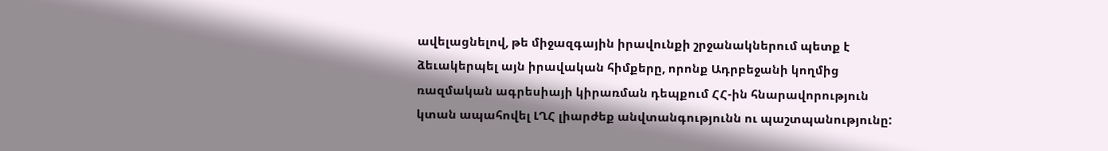ավելացնելով, թե միջազգային իրավունքի շրջանակներում պետք է ձեւակերպել այն իրավական հիմքերը, որոնք Ադրբեջանի կողմից ռազմական ագրեսիայի կիրառման դեպքում ՀՀ-ին հնարավորություն կտան ապահովել ԼՂՀ լիարժեք անվտանգությունն ու պաշտպանությունը: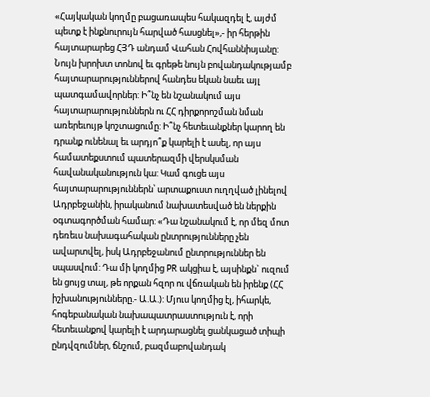«Հայկական կողմը բացառապես հակազդել է, այժմ պետք է ինքնուրույն հարված հասցնել»,- իր հերթին հայտարարեց ՀՅԴ անդամ Վահան Հովհաննիսյանը: Նույն խրոխտ տոնով եւ գրեթե նույն բովանդակությամբ հայտարարություններով հանդես եկան նաեւ այլ պատգամավորներ: Ի՞նչ են նշանակում այս հայտարարություններն ու ՀՀ դիրքորոշման նման առերեւույթ կոշտացումը: Ի՞նչ հետեւանքներ կարող են դրանք ունենալ եւ արդյո՞ք կարելի է ասել, որ այս համատեքստում պատերազմի վերսկսման հավանականություն կա: Կամ գուցե այս հայտարարություններն՝ արտաքուստ ուղղված լինելով Ադրբեջանին, իրականում նախատեսված են ներքին օգտագործման համար: «Դա նշանակում է, որ մեզ մոտ դեռեւս նախագահական ընտրությունները չեն ավարտվել, իսկ Ադրբեջանում ընտրություններ են սպասվում: Դա մի կողմից PR ակցիա է, այսինքն` ուզում են ցույց տալ, թե որքան հզոր ու վճռական են իրենք (ՀՀ իշխանությունները.- Ա.Ա.): Մյուս կողմից էլ, իհարկե, հոգեբանական նախապատրաստություն է, որի հետեւանքով կարելի է արդարացնել ցանկացած տիպի ընդվզումներ, ճնշում, բազմաբովանդակ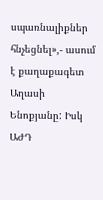սպառնալիքներ հնչեցնել»,- ասում է քաղաքագետ Աղասի Ենոքյանը: Իսկ ԱԺԴ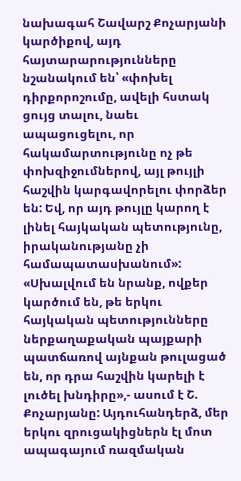նախագահ Շավարշ Քոչարյանի կարծիքով, այդ հայտարարությունները նշանակում են՝ «փոխել դիրքորոշումը, ավելի հստակ ցույց տալու, նաեւ ապացուցելու, որ հակամարտությունը ոչ թե փոխզիջումներով, այլ թույլի հաշվին կարգավորելու փորձեր են: Եվ, որ այդ թույլը կարող է լինել հայկական պետությունը, իրականությանը չի համապատասխանում»: «Սխալվում են նրանք, ովքեր կարծում են, թե երկու հայկական պետությունները ներքաղաքական պայքարի պատճառով այնքան թուլացած են, որ դրա հաշվին կարելի է լուծել խնդիրը»,- ասում է Շ. Քոչարյանը: Այդուհանդերձ, մեր երկու զրուցակիցներն էլ մոտ ապագայում ռազմական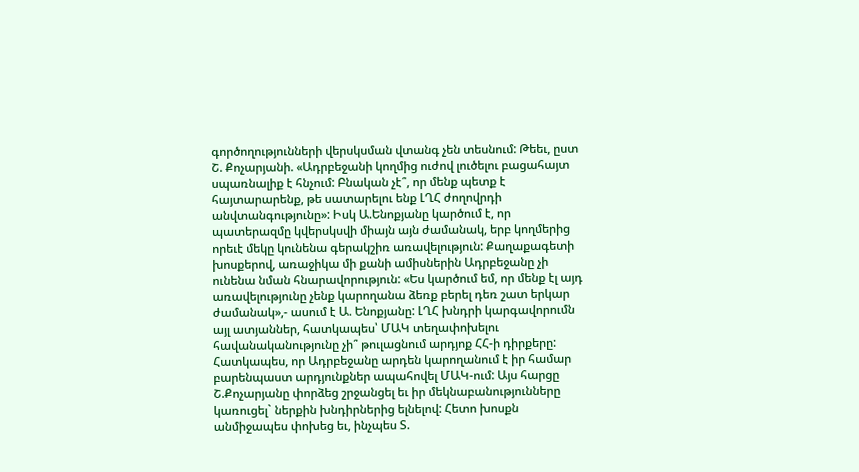գործողությունների վերսկսման վտանգ չեն տեսնում: Թեեւ, ըստ Շ. Քոչարյանի. «Ադրբեջանի կողմից ուժով լուծելու բացահայտ սպառնալիք է հնչում: Բնական չէ՞, որ մենք պետք է հայտարարենք, թե սատարելու ենք ԼՂՀ ժողովրդի անվտանգությունը»: Իսկ Ա.Ենոքյանը կարծում է, որ պատերազմը կվերսկսվի միայն այն ժամանակ, երբ կողմերից որեւէ մեկը կունենա գերակշիռ առավելություն: Քաղաքագետի խոսքերով, առաջիկա մի քանի ամիսներին Ադրբեջանը չի ունենա նման հնարավորություն: «Ես կարծում եմ, որ մենք էլ այդ առավելությունը չենք կարողանա ձեռք բերել դեռ շատ երկար ժամանակ»,- ասում է Ա. Ենոքյանը: ԼՂՀ խնդրի կարգավորումն այլ ատյաններ, հատկապես՝ ՄԱԿ տեղափոխելու հավանականությունը չի՞ թուլացնում արդյոք ՀՀ-ի դիրքերը: Հատկապես, որ Ադրբեջանը արդեն կարողանում է իր համար բարենպաստ արդյունքներ ապահովել ՄԱԿ-ում: Այս հարցը Շ.Քոչարյանը փորձեց շրջանցել եւ իր մեկնաբանությունները կառուցել` ներքին խնդիրներից ելնելով: Հետո խոսքն անմիջապես փոխեց եւ, ինչպես Տ.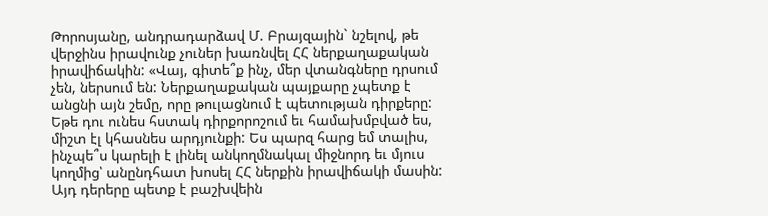Թորոսյանը, անդրադարձավ Մ. Բրայզային` նշելով, թե վերջինս իրավունք չուներ խառնվել ՀՀ ներքաղաքական իրավիճակին: «Վայ, գիտե՞ք ինչ, մեր վտանգները դրսում չեն, ներսում են: Ներքաղաքական պայքարը չպետք է անցնի այն շեմը, որը թուլացնում է պետության դիրքերը: Եթե դու ունես հստակ դիրքորոշում եւ համախմբված ես, միշտ էլ կհասնես արդյունքի: Ես պարզ հարց եմ տալիս, ինչպե՞ս կարելի է լինել անկողմնակալ միջնորդ եւ մյուս կողմից՝ անընդհատ խոսել ՀՀ ներքին իրավիճակի մասին: Այդ դերերը պետք է բաշխվեին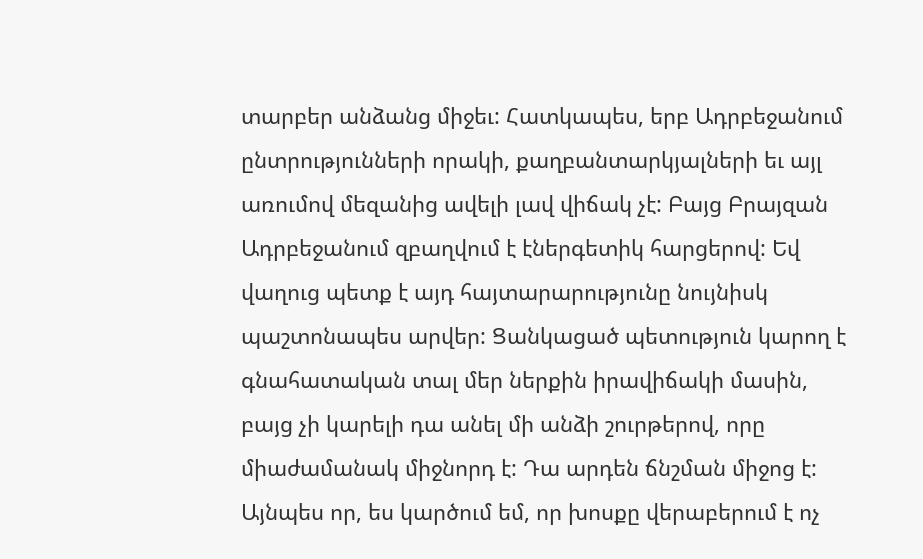տարբեր անձանց միջեւ: Հատկապես, երբ Ադրբեջանում ընտրությունների որակի, քաղբանտարկյալների եւ այլ առումով մեզանից ավելի լավ վիճակ չէ: Բայց Բրայզան Ադրբեջանում զբաղվում է էներգետիկ հարցերով: Եվ վաղուց պետք է այդ հայտարարությունը նույնիսկ պաշտոնապես արվեր: Ցանկացած պետություն կարող է գնահատական տալ մեր ներքին իրավիճակի մասին, բայց չի կարելի դա անել մի անձի շուրթերով, որը միաժամանակ միջնորդ է: Դա արդեն ճնշման միջոց է: Այնպես որ, ես կարծում եմ, որ խոսքը վերաբերում է ոչ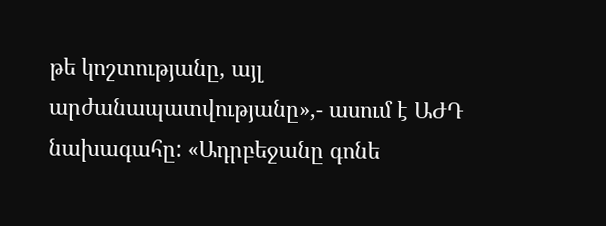թե կոշտությանը, այլ արժանապատվությանը»,- ասում է ԱԺԴ նախագահը: «Ադրբեջանը գոնե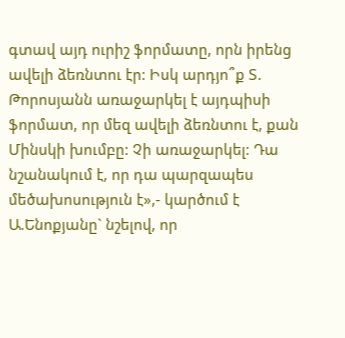գտավ այդ ուրիշ ֆորմատը, որն իրենց ավելի ձեռնտու էր: Իսկ արդյո՞ք Տ. Թորոսյանն առաջարկել է այդպիսի ֆորմատ, որ մեզ ավելի ձեռնտու է, քան Մինսկի խումբը: Չի առաջարկել: Դա նշանակում է, որ դա պարզապես մեծախոսություն է»,- կարծում է Ա.Ենոքյանը` նշելով, որ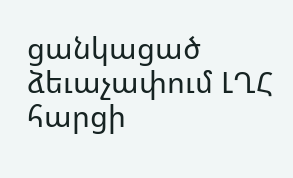ցանկացած ձեւաչափում ԼՂՀ հարցի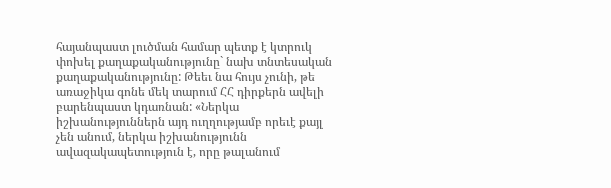հայանպաստ լուծման համար պետք է կտրուկ փոխել քաղաքականությունը` նախ տնտեսական քաղաքականությունը: Թեեւ նա հույս չունի, թե առաջիկա գոնե մեկ տարում ՀՀ դիրքերն ավելի բարենպաստ կդառնան: «Ներկա իշխանություններն այդ ուղղությամբ որեւէ քայլ չեն անում, ներկա իշխանությունն ավազակապետություն է, որը թալանում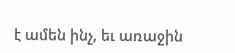է ամեն ինչ, եւ առաջին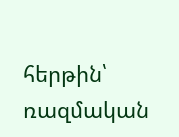հերթին՝ ռազմական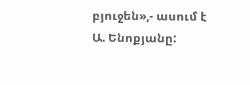բյուջեն»,- ասում է Ա. Ենոքյանը: